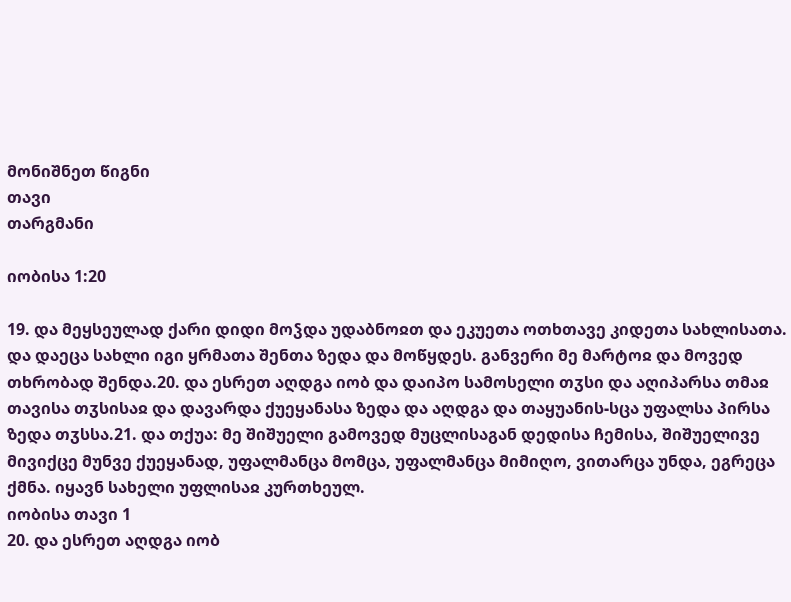მონიშნეთ წიგნი
თავი
თარგმანი

იობისა 1:20

19. და მეყსეულად ქარი დიდი მოჴდა უდაბნოჲთ და ეკუეთა ოთხთავე კიდეთა სახლისათა. და დაეცა სახლი იგი ყრმათა შენთა ზედა და მოწყდეს. განვერი მე მარტოჲ და მოვედ თხრობად შენდა.20. და ესრეთ აღდგა იობ და დაიპო სამოსელი თჳსი და აღიპარსა თმაჲ თავისა თჳსისაჲ და დავარდა ქუეყანასა ზედა და აღდგა და თაყუანის-სცა უფალსა პირსა ზედა თჳსსა.21. და თქუა: მე შიშუელი გამოვედ მუცლისაგან დედისა ჩემისა, შიშუელივე მივიქცე მუნვე ქუეყანად, უფალმანცა მომცა, უფალმანცა მიმიღო, ვითარცა უნდა, ეგრეცა ქმნა. იყავნ სახელი უფლისაჲ კურთხეულ.
იობისა თავი 1
20. და ესრეთ აღდგა იობ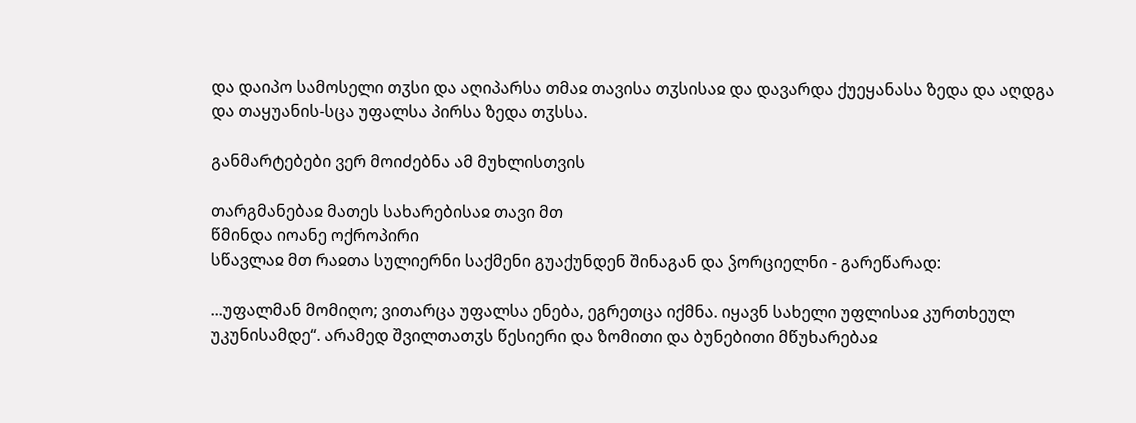და დაიპო სამოსელი თჳსი და აღიპარსა თმაჲ თავისა თჳსისაჲ და დავარდა ქუეყანასა ზედა და აღდგა და თაყუანის-სცა უფალსა პირსა ზედა თჳსსა.

განმარტებები ვერ მოიძებნა ამ მუხლისთვის

თარგმანებაჲ მათეს სახარებისაჲ თავი მთ
წმინდა იოანე ოქროპირი
სწავლაჲ მთ რაჲთა სულიერნი საქმენი გუაქუნდენ შინაგან და ჴორციელნი - გარეწარად:

...უფალმან მომიღო; ვითარცა უფალსა ენება, ეგრეთცა იქმნა. იყავნ სახელი უფლისაჲ კურთხეულ უკუნისამდე“. არამედ შვილთათჳს წესიერი და ზომითი და ბუნებითი მწუხარებაჲ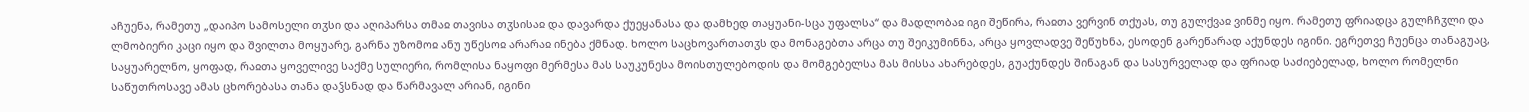აჩუენა, რამეთუ „დაიპო სამოსელი თჳსი და აღიპარსა თმაჲ თავისა თჳსისაჲ და დავარდა ქუეყანასა და დამხედ თაყუანი-სცა უფალსა“ და მადლობაჲ იგი შეწირა, რაჲთა ვერვინ თქუას, თუ გულქვაჲ ვინმე იყო. რამეთუ ფრიადცა გულჩჩჳლი და ლმობიერი კაცი იყო და შვილთა მოყუარე, გარნა უზომოჲ ანუ უწესოჲ არარაჲ ინება ქმნად. ხოლო საცხოვართათჳს და მონაგებთა არცა თუ შეიკუმინნა, არცა ყოვლადვე შეწუხნა, ესოდენ გარეწარად აქუნდეს იგინი. ეგრეთვე ჩუენცა თანაგუაც, საყუარელნო, ყოფად, რაჲთა ყოველივე საქმე სულიერი, რომლისა ნაყოფი მერმესა მას საუკუნესა მოისთულებოდის და მომგებელსა მას მისსა ახარებდეს, გუაქუნდეს შინაგან და სასურველად და ფრიად საძიებელად, ხოლო რომელნი საწუთროსავე ამას ცხორებასა თანა დაჴსნად და წარმავალ არიან, იგინი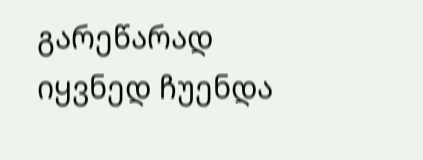გარეწარად იყვნედ ჩუენდა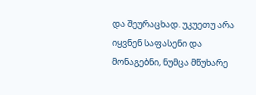და შეურაცხად. უკუეთუ არა იყვნენ საფასენი და მონაგებნი, ნუმცა მწუხარე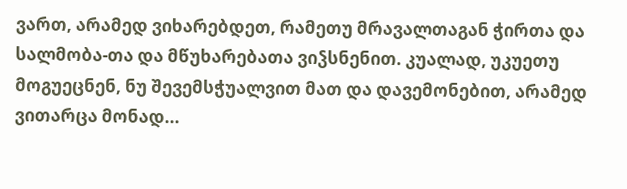ვართ, არამედ ვიხარებდეთ, რამეთუ მრავალთაგან ჭირთა და სალმობა-თა და მწუხარებათა ვიჴსნენით. კუალად, უკუეთუ მოგუეცნენ, ნუ შევემსჭუალვით მათ და დავემონებით, არამედ ვითარცა მონად...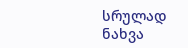სრულად ნახვა